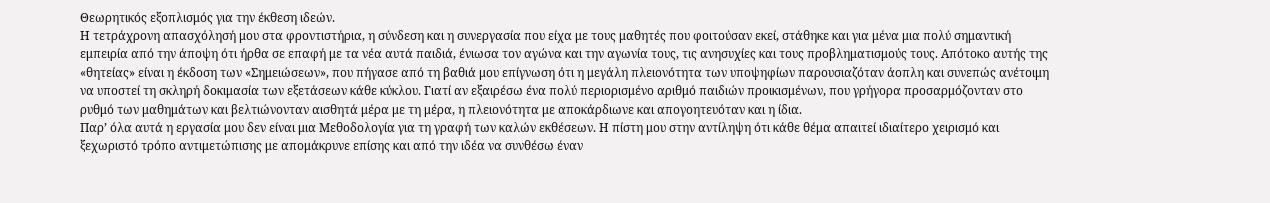Θεωρητικός εξοπλισμός για την έκθεση ιδεών.
Η τετράχρονη απασχόλησή μου στα φροντιστήρια, η σύνδεση και η συνεργασία που είχα με τους μαθητές που φοιτούσαν εκεί, στάθηκε και για μένα μια πολύ σημαντική εμπειρία από την άποψη ότι ήρθα σε επαφή με τα νέα αυτά παιδιά, ένιωσα τον αγώνα και την αγωνία τους, τις ανησυχίες και τους προβληματισμούς τους. Απότοκο αυτής της «θητείας» είναι η έκδοση των «Σημειώσεων», που πήγασε από τη βαθιά μου επίγνωση ότι η μεγάλη πλειονότητα των υποψηφίων παρουσιαζόταν άοπλη και συνεπώς ανέτοιμη να υποστεί τη σκληρή δοκιμασία των εξετάσεων κάθε κύκλου. Γιατί αν εξαιρέσω ένα πολύ περιορισμένο αριθμό παιδιών προικισμένων, που γρήγορα προσαρμόζονταν στο ρυθμό των μαθημάτων και βελτιώνονταν αισθητά μέρα με τη μέρα, η πλειονότητα με αποκάρδιωνε και απογοητευόταν και η ίδια.
Παρ’ όλα αυτά η εργασία μου δεν είναι μια Μεθοδολογία για τη γραφή των καλών εκθέσεων. Η πίστη μου στην αντίληψη ότι κάθε θέμα απαιτεί ιδιαίτερο χειρισμό και ξεχωριστό τρόπο αντιμετώπισης με απομάκρυνε επίσης και από την ιδέα να συνθέσω έναν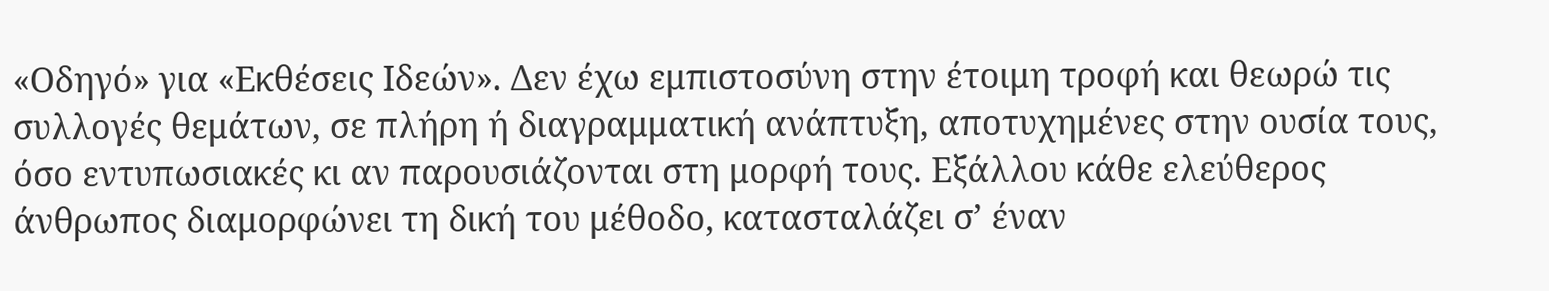«Οδηγό» για «Εκθέσεις Ιδεών». Δεν έχω εμπιστοσύνη στην έτοιμη τροφή και θεωρώ τις συλλογές θεμάτων, σε πλήρη ή διαγραμματική ανάπτυξη, αποτυχημένες στην ουσία τους, όσο εντυπωσιακές κι αν παρουσιάζονται στη μορφή τους. Εξάλλου κάθε ελεύθερος άνθρωπος διαμορφώνει τη δική του μέθοδο, κατασταλάζει σ’ έναν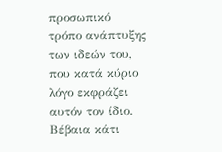προσωπικό τρόπο ανάπτυξης των ιδεών του, που κατά κύριο λόγο εκφράζει αυτόν τον ίδιο. Βέβαια κάτι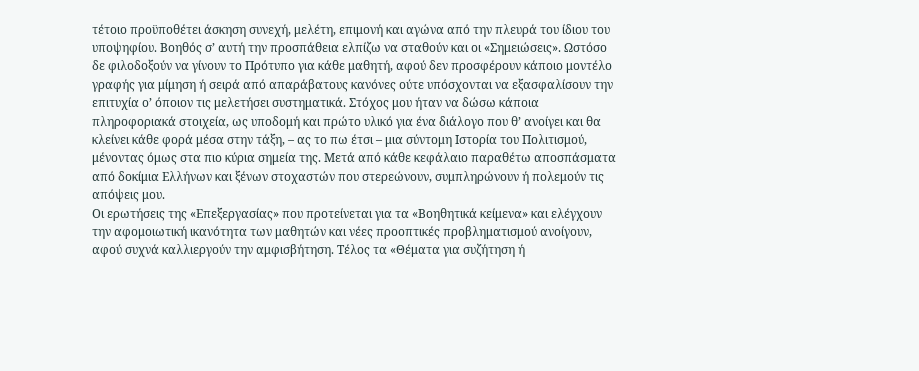τέτοιο προϋποθέτει άσκηση συνεχή, μελέτη, επιμονή και αγώνα από την πλευρά του ίδιου του υποψηφίου. Βοηθός σ’ αυτή την προσπάθεια ελπίζω να σταθούν και οι «Σημειώσεις». Ωστόσο δε φιλοδοξούν να γίνουν το Πρότυπο για κάθε μαθητή, αφού δεν προσφέρουν κάποιο μοντέλο γραφής για μίμηση ή σειρά από απαράβατους κανόνες ούτε υπόσχονται να εξασφαλίσουν την επιτυχία ο’ όποιον τις μελετήσει συστηματικά. Στόχος μου ήταν να δώσω κάποια πληροφοριακά στοιχεία, ως υποδομή και πρώτο υλικό για ένα διάλογο που θ’ ανοίγει και θα κλείνει κάθε φορά μέσα στην τάξη, – ας το πω έτσι – μια σύντομη Ιστορία του Πολιτισμού, μένοντας όμως στα πιο κύρια σημεία της. Μετά από κάθε κεφάλαιο παραθέτω αποσπάσματα από δοκίμια Ελλήνων και ξένων στοχαστών που στερεώνουν, συμπληρώνουν ή πολεμούν τις απόψεις μου.
Οι ερωτήσεις της «Επεξεργασίας» που προτείνεται για τα «Βοηθητικά κείμενα» και ελέγχουν την αφομοιωτική ικανότητα των μαθητών και νέες προοπτικές προβληματισμού ανοίγουν, αφού συχνά καλλιεργούν την αμφισβήτηση. Τέλος τα «Θέματα για συζήτηση ή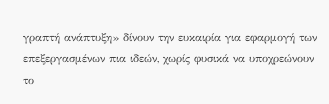γραπτή ανάπτυξη» δίνουν την ευκαιρία για εφαρμογή των επεξεργασμένων πια ιδεών, χωρίς φυσικά να υποχρεώνουν το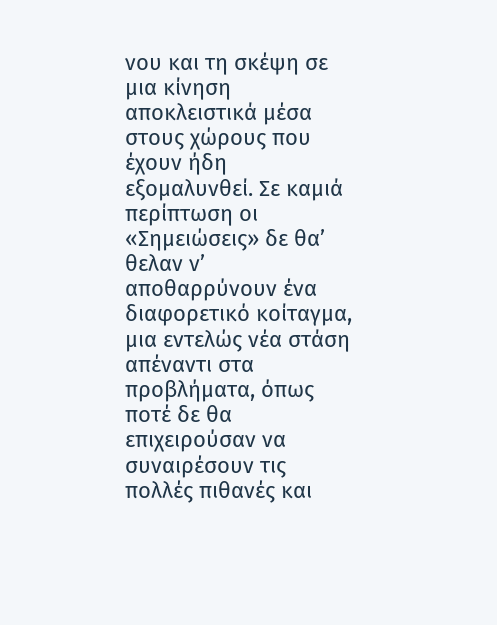νου και τη σκέψη σε μια κίνηση αποκλειστικά μέσα στους χώρους που έχουν ήδη εξομαλυνθεί. Σε καμιά περίπτωση οι «Σημειώσεις» δε θα’ θελαν ν’ αποθαρρύνουν ένα διαφορετικό κοίταγμα, μια εντελώς νέα στάση απέναντι στα προβλήματα, όπως ποτέ δε θα επιχειρούσαν να συναιρέσουν τις πολλές πιθανές και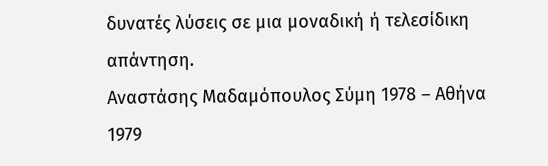δυνατές λύσεις σε μια μοναδική ή τελεσίδικη απάντηση.
Αναστάσης Μαδαμόπουλος Σύμη 1978 – Αθήνα 1979